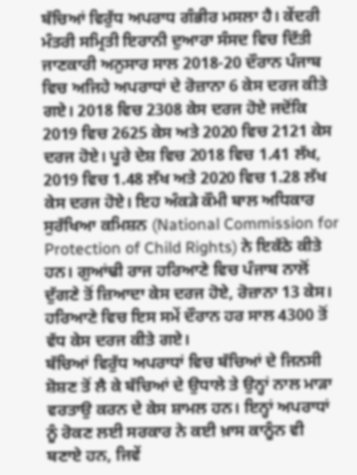ਬੱਚਿਆਂ ਵਿਰੁੱਧ ਅਪਰਾਧ ਗੰਭੀਰ ਮਸਲਾ ਹੈ। ਕੇਂਦਰੀ ਮੰਤਰੀ ਸਮ੍ਰਿਤੀ ਇਰਾਨੀ ਦੁਆਰਾ ਸੰਸਦ ਵਿਚ ਦਿੱਤੀ ਜਾਣਕਾਰੀ ਅਨੁਸਾਰ ਸਾਲ 2018-20 ਦੌਰਾਨ ਪੰਜਾਬ ਵਿਚ ਅਜਿਹੇ ਅਪਰਾਧਾਂ ਦੇ ਰੋਜ਼ਾਨਾ 6 ਕੇਸ ਦਰਜ ਕੀਤੇ ਗਏ। 2018 ਵਿਚ 2308 ਕੇਸ ਦਰਜ ਹੋਏ ਜਦੋਂਕਿ 2019 ਵਿਚ 2625 ਕੇਸ ਅਤੇ 2020 ਵਿਚ 2121 ਕੇਸ ਦਰਜ ਹੋਏ। ਪੂਰੇ ਦੇਸ਼ ਵਿਚ 2018 ਵਿਚ 1.41 ਲੱਖ, 2019 ਵਿਚ 1.48 ਲੱਖ ਅਤੇ 2020 ਵਿਚ 1.28 ਲੱਖ ਕੇਸ ਦਰਜ ਹੋਏ। ਇਹ ਅੰਕੜੇ ਕੌਮੀ ਬਾਲ ਅਧਿਕਾਰ ਸੁਰੱਖਿਆ ਕਮਿਸ਼ਨ (National Commission for Protection of Child Rights) ਨੇ ਇਕੱਠੇ ਕੀਤੇ ਹਨ। ਗੁਆਂਢੀ ਰਾਜ ਹਰਿਆਣੇ ਵਿਚ ਪੰਜਾਬ ਨਾਲੋਂ ਦੁੱਗਣੇ ਤੋਂ ਜ਼ਿਆਦਾ ਕੇਸ ਦਰਜ ਹੋਏ, ਰੋਜ਼ਾਨਾ 13 ਕੇਸ। ਹਰਿਆਣੇ ਵਿਚ ਇਸ ਸਮੇਂ ਦੌਰਾਨ ਹਰ ਸਾਲ 4300 ਤੋਂ ਵੱਧ ਕੇਸ ਦਰਜ ਕੀਤੇ ਗਏ।
ਬੱਚਿਆਂ ਵਿਰੁੱਧ ਅਪਰਾਧਾਂ ਵਿਚ ਬੱਚਿਆਂ ਦੇ ਜਿਨਸੀ ਸ਼ੋਸ਼ਣ ਤੋਂ ਲੈ ਕੇ ਬੱਚਿਆਂ ਦੇ ਉਧਾਲੇ ਤੇ ਉਨ੍ਹਾਂ ਨਾਲ ਮਾੜਾ ਵਰਤਾਉ ਕਰਨ ਦੇ ਕੇਸ ਸ਼ਾਮਲ ਹਨ। ਇਨ੍ਹਾਂ ਅਪਰਾਧਾਂ ਨੂੰ ਰੋਕਣ ਲਈ ਸਰਕਾਰ ਨੇ ਕਈ ਖ਼ਾਸ ਕਾਨੂੰਨ ਵੀ ਬਣਾਏ ਹਨ, ਜਿਵੇਂ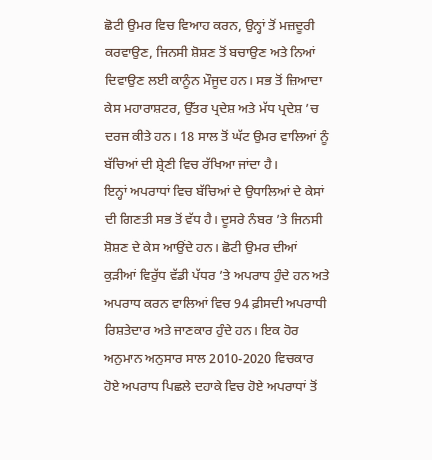ਛੋਟੀ ਉਮਰ ਵਿਚ ਵਿਆਹ ਕਰਨ, ਉਨ੍ਹਾਂ ਤੋਂ ਮਜ਼ਦੂਰੀ ਕਰਵਾਉਣ, ਜਿਨਸੀ ਸ਼ੋਸ਼ਣ ਤੋਂ ਬਚਾਉਣ ਅਤੇ ਨਿਆਂ ਦਿਵਾਉਣ ਲਈ ਕਾਨੂੰਨ ਮੌਜੂਦ ਹਨ। ਸਭ ਤੋਂ ਜ਼ਿਆਦਾ ਕੇਸ ਮਹਾਰਾਸ਼ਟਰ, ਉੱਤਰ ਪ੍ਰਦੇਸ਼ ਅਤੇ ਮੱਧ ਪ੍ਰਦੇਸ਼ ’ਚ ਦਰਜ ਕੀਤੇ ਹਨ। 18 ਸਾਲ ਤੋਂ ਘੱਟ ਉਮਰ ਵਾਲਿਆਂ ਨੂੰ ਬੱਚਿਆਂ ਦੀ ਸ਼੍ਰੇਣੀ ਵਿਚ ਰੱਖਿਆ ਜਾਂਦਾ ਹੈ।
ਇਨ੍ਹਾਂ ਅਪਰਾਧਾਂ ਵਿਚ ਬੱਚਿਆਂ ਦੇ ਉਧਾਲਿਆਂ ਦੇ ਕੇਸਾਂ ਦੀ ਗਿਣਤੀ ਸਭ ਤੋਂ ਵੱਧ ਹੈ। ਦੂਸਰੇ ਨੰਬਰ ’ਤੇ ਜਿਨਸੀ ਸ਼ੋਸ਼ਣ ਦੇ ਕੇਸ ਆਉਂਦੇ ਹਨ। ਛੋਟੀ ਉਮਰ ਦੀਆਂ ਕੁੜੀਆਂ ਵਿਰੁੱਧ ਵੱਡੀ ਪੱਧਰ ’ਤੇ ਅਪਰਾਧ ਹੁੰਦੇ ਹਨ ਅਤੇ ਅਪਰਾਧ ਕਰਨ ਵਾਲਿਆਂ ਵਿਚ 94 ਫ਼ੀਸਦੀ ਅਪਰਾਧੀ ਰਿਸ਼ਤੇਦਾਰ ਅਤੇ ਜਾਣਕਾਰ ਹੁੰਦੇ ਹਨ। ਇਕ ਹੋਰ ਅਨੁਮਾਨ ਅਨੁਸਾਰ ਸਾਲ 2010-2020 ਵਿਚਕਾਰ ਹੋਏ ਅਪਰਾਧ ਪਿਛਲੇ ਦਹਾਕੇ ਵਿਚ ਹੋਏ ਅਪਰਾਧਾਂ ਤੋਂ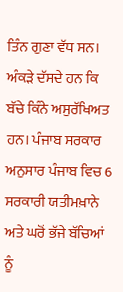ਤਿੰਨ ਗੁਣਾ ਵੱਧ ਸਨ। ਅੰਕੜੇ ਦੱਸਦੇ ਹਨ ਕਿ ਬੱਚੇ ਕਿੰਨੇ ਅਸੁਰੱਖਿਅਤ ਹਨ। ਪੰਜਾਬ ਸਰਕਾਰ ਅਨੁਸਾਰ ਪੰਜਾਬ ਵਿਚ 6 ਸਰਕਾਰੀ ਯਤੀਮਖ਼ਾਨੇ ਅਤੇ ਘਰੋਂ ਭੱਜੇ ਬੱਚਿਆਂ ਨੂੰ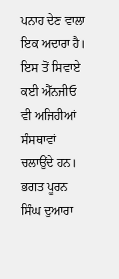ਪਨਾਹ ਦੇਣ ਵਾਲਾ ਇਕ ਅਦਾਰਾ ਹੈ। ਇਸ ਤੋਂ ਸਿਵਾਏ ਕਈ ਐੱਨਜੀਓ ਵੀ ਅਜਿਹੀਆਂ ਸੰਸਥਾਵਾਂ ਚਲਾਉਂਦੇ ਹਨ। ਭਗਤ ਪੂਰਨ ਸਿੰਘ ਦੁਆਰਾ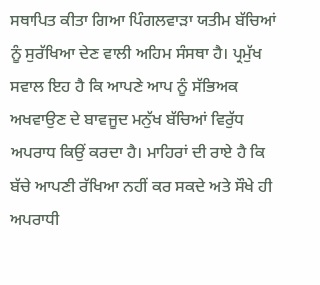ਸਥਾਪਿਤ ਕੀਤਾ ਗਿਆ ਪਿੰਗਲਵਾੜਾ ਯਤੀਮ ਬੱਚਿਆਂ ਨੂੰ ਸੁਰੱਖਿਆ ਦੇਣ ਵਾਲੀ ਅਹਿਮ ਸੰਸਥਾ ਹੈ। ਪ੍ਰਮੁੱਖ ਸਵਾਲ ਇਹ ਹੈ ਕਿ ਆਪਣੇ ਆਪ ਨੂੰ ਸੱਭਿਅਕ ਅਖਵਾਉਣ ਦੇ ਬਾਵਜੂਦ ਮਨੁੱਖ ਬੱਚਿਆਂ ਵਿਰੁੱਧ ਅਪਰਾਧ ਕਿਉਂ ਕਰਦਾ ਹੈ। ਮਾਹਿਰਾਂ ਦੀ ਰਾਏ ਹੈ ਕਿ ਬੱਚੇ ਆਪਣੀ ਰੱਖਿਆ ਨਹੀਂ ਕਰ ਸਕਦੇ ਅਤੇ ਸੌਖੇ ਹੀ ਅਪਰਾਧੀ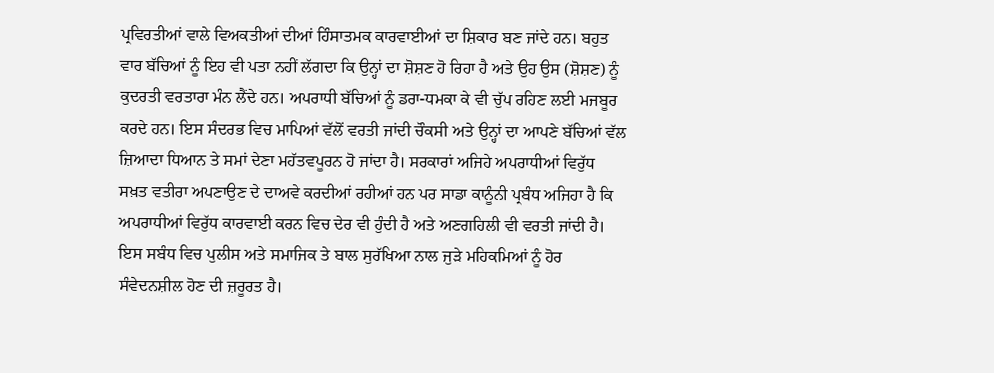ਪ੍ਰਵਿਰਤੀਆਂ ਵਾਲੇ ਵਿਅਕਤੀਆਂ ਦੀਆਂ ਹਿੰਸਾਤਮਕ ਕਾਰਵਾਈਆਂ ਦਾ ਸ਼ਿਕਾਰ ਬਣ ਜਾਂਦੇ ਹਨ। ਬਹੁਤ ਵਾਰ ਬੱਚਿਆਂ ਨੂੰ ਇਹ ਵੀ ਪਤਾ ਨਹੀਂ ਲੱਗਦਾ ਕਿ ਉਨ੍ਹਾਂ ਦਾ ਸ਼ੋਸ਼ਣ ਹੋ ਰਿਹਾ ਹੈ ਅਤੇ ਉਹ ਉਸ (ਸ਼ੋਸ਼ਣ) ਨੂੰ ਕੁਦਰਤੀ ਵਰਤਾਰਾ ਮੰਨ ਲੈਂਦੇ ਹਨ। ਅਪਰਾਧੀ ਬੱਚਿਆਂ ਨੂੰ ਡਰਾ-ਧਮਕਾ ਕੇ ਵੀ ਚੁੱਪ ਰਹਿਣ ਲਈ ਮਜਬੂਰ ਕਰਦੇ ਹਨ। ਇਸ ਸੰਦਰਭ ਵਿਚ ਮਾਪਿਆਂ ਵੱਲੋਂ ਵਰਤੀ ਜਾਂਦੀ ਚੌਕਸੀ ਅਤੇ ਉਨ੍ਹਾਂ ਦਾ ਆਪਣੇ ਬੱਚਿਆਂ ਵੱਲ ਜ਼ਿਆਦਾ ਧਿਆਨ ਤੇ ਸਮਾਂ ਦੇਣਾ ਮਹੱਤਵਪੂਰਨ ਹੋ ਜਾਂਦਾ ਹੈ। ਸਰਕਾਰਾਂ ਅਜਿਹੇ ਅਪਰਾਧੀਆਂ ਵਿਰੁੱਧ ਸਖ਼ਤ ਵਤੀਰਾ ਅਪਣਾਉਣ ਦੇ ਦਾਅਵੇ ਕਰਦੀਆਂ ਰਹੀਆਂ ਹਨ ਪਰ ਸਾਡਾ ਕਾਨੂੰਨੀ ਪ੍ਰਬੰਧ ਅਜਿਹਾ ਹੈ ਕਿ ਅਪਰਾਧੀਆਂ ਵਿਰੁੱਧ ਕਾਰਵਾਈ ਕਰਨ ਵਿਚ ਦੇਰ ਵੀ ਹੁੰਦੀ ਹੈ ਅਤੇ ਅਣਗਹਿਲੀ ਵੀ ਵਰਤੀ ਜਾਂਦੀ ਹੈ। ਇਸ ਸਬੰਧ ਵਿਚ ਪੁਲੀਸ ਅਤੇ ਸਮਾਜਿਕ ਤੇ ਬਾਲ ਸੁਰੱਖਿਆ ਨਾਲ ਜੁੜੇ ਮਹਿਕਮਿਆਂ ਨੂੰ ਹੋਰ ਸੰਵੇਦਨਸ਼ੀਲ ਹੋਣ ਦੀ ਜ਼ਰੂਰਤ ਹੈ।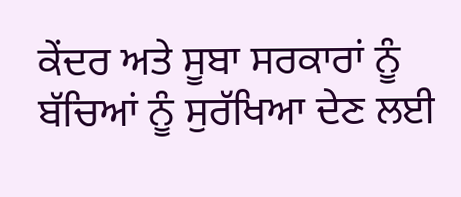ਕੇਂਦਰ ਅਤੇ ਸੂਬਾ ਸਰਕਾਰਾਂ ਨੂੰ ਬੱਚਿਆਂ ਨੂੰ ਸੁਰੱਖਿਆ ਦੇਣ ਲਈ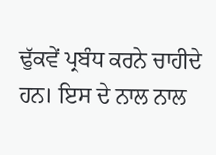ਢੁੱਕਵੇਂ ਪ੍ਰਬੰਧ ਕਰਨੇ ਚਾਹੀਦੇ ਹਨ। ਇਸ ਦੇ ਨਾਲ ਨਾਲ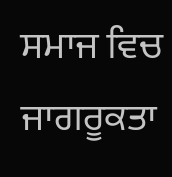ਸਮਾਜ ਵਿਚ ਜਾਗਰੂਕਤਾ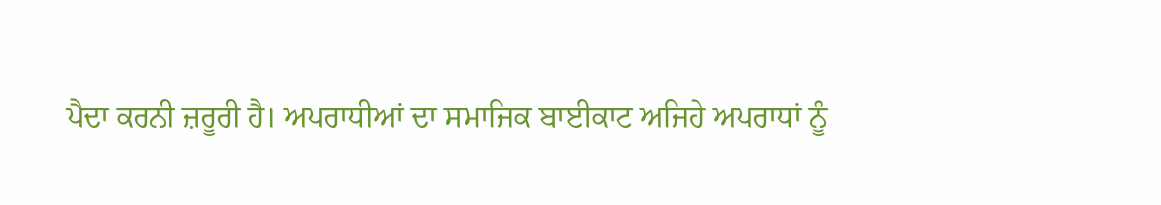ਪੈਦਾ ਕਰਨੀ ਜ਼ਰੂਰੀ ਹੈ। ਅਪਰਾਧੀਆਂ ਦਾ ਸਮਾਜਿਕ ਬਾਈਕਾਟ ਅਜਿਹੇ ਅਪਰਾਧਾਂ ਨੂੰ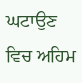ਘਟਾਉਣ ਵਿਚ ਅਹਿਮ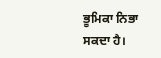ਭੂਮਿਕਾ ਨਿਭਾ ਸਕਦਾ ਹੈ।